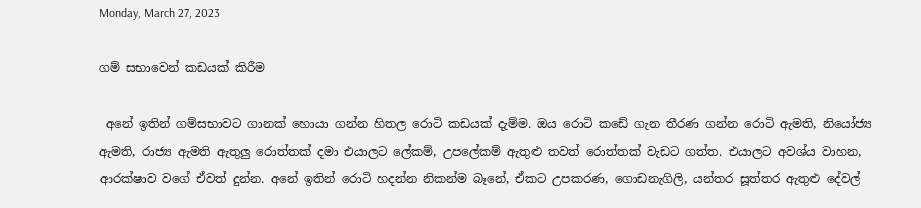Monday, March 27, 2023

ගම් සභාවෙන් කඩයක් කිරීම

 අනේ ඉතින් ගම්සභාවට ගානක් හොයා ගන්න හිතල රොටි කඩයක් දැම්ම. ඔය රොටි කඩේ ගැන තීරණ ගන්න රොටි ඇමති, නියෝජ්‍ය ඇමති, රාජ්‍ය ඇමති ඇතුලු රොත්තක් දමා එයාලට ලේකම්, උපලේකම් ඇතුළු තවත් රොත්තක් වැඩට ගත්ත. එයාලට අවශ්ය වාහන, ආරක්ෂාව වගේ ඒවත් දුන්න. අනේ ඉතින් රොටි හදන්න නිකන්ම බෑනේ, ඒකට උපකරණ, ගොඩනැගිලි, යන්තර සූත්තර ඇතුළු දේවල්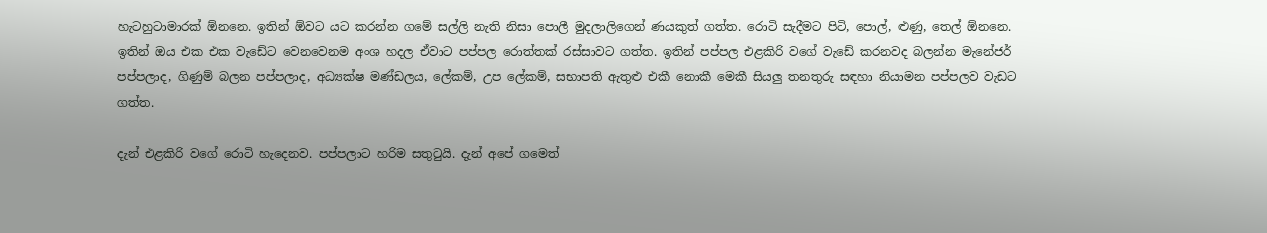හැටහුටාමාරක් ඕනනෙ. ඉතින් ඕවට යට කරන්න ගමේ සල්ලි නැති නිසා පොලී මුදලාලිගෙන් ණයකුත් ගත්ත. රොටි සැදීමට පිටි, පොල්, ළුණු, තෙල් ඕනනෙ. ඉතින් ඔය එක එක වැඩේට වෙනවෙනම අංශ හදල ඒවාට පප්පල රොත්තක් රස්සාවට ගත්ත. ඉතින් පප්පල එළකිරි වගේ වැඩේ කරනවද බලන්න මැනේජර් පප්පලාද, ගිණුම් බලන පප්පලාද, අධ්‍යක්ෂ මණ්ඩලය, ලේකම්, උප ලේකම්, සභාපති ඇතුළු එකී නොකී මෙකී සියලු තනතුරු සඳහා නියාමන පප්පලව වැඩට ගත්ත.

දැන් එළකිරි වගේ රොටි හැදෙනව. පප්පලාට හරිම සතුටුයි. දැන් අපේ ගමෙත්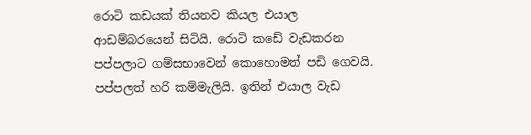රොටි කඩයක් තියනව කියල එයාල ආඩම්බරයෙන් සිටියි. රොටි කඩේ වැඩකරන පප්පලාට ගම්සභාවෙන් කොහොමත් පඩි ගෙවයි. පප්පලත් හරි කම්මැලියි. ඉතින් එයාල වැඩ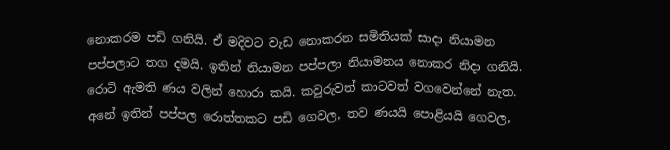නොකරම පඩි ගනියි. ඒ මදිවට වැඩ නොකරන සමිතියක් සාදා නියාමන පප්පලාට තග දමයි. ඉතින් නියාමන පප්පලා නියාමනය නොකර නිදා ගනියි. රොටි ඇමති ණය වලින් හොරා කයි. කවුරුවත් කාටවත් වගවෙන්නේ නැත. අනේ ඉතින් පප්පල රොත්තකට පඩි ගෙවල, තව ණයයි පොළියයි ගෙවල,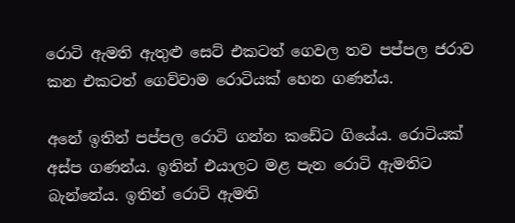රොටි ඇමති ඇතුළු සෙට් එකටත් ගෙවල තව පප්පල ජරාව කන එකටත් ගෙව්වාම රොටියක් හෙන ගණන්ය.

අනේ ඉතින් පප්පල රොටි ගන්න කඩේට ගියේය. රොටියක් අස්ප ගණන්ය. ඉතින් එයාලට මළ පැන රොටි ඇමතිට බැන්නේය. ඉතින් රොටි ඇමති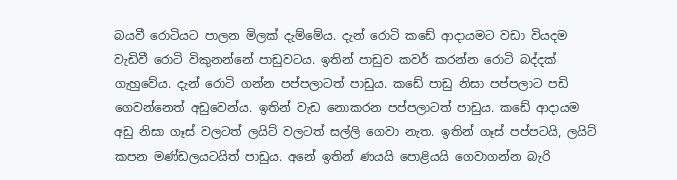බයවී රොටියට පාලන මිලක් දැම්මේය. දැන් රොටි කඩේ ආදායමට වඩා වියදම වැඩිවී රොටි විකුනන්නේ පාඩුවටය. ඉතින් පාඩුව කවර් කරන්න රොටි බද්දක් ගැහුවේය. දැන් රොටි ගන්න පප්පලාටත් පාඩුය. කඩේ පාඩු නිසා පප්පලාට පඩි ගෙවන්නෙත් අඩුවෙන්ය. ඉතින් වැඩ නොකරන පප්පලාටත් පාඩුය. කඩේ ආදායම අඩු නිසා ගෑස්‌ වලටත් ලයිට් වලටත් සල්ලි ගෙවා නැත. ඉතින් ගෑස් පප්පටයි, ලයිට් කපන මණ්ඩලයටයිත් පාඩුය. අනේ ඉතින් ණයයි පොළියයි ගෙවාගන්න බැරි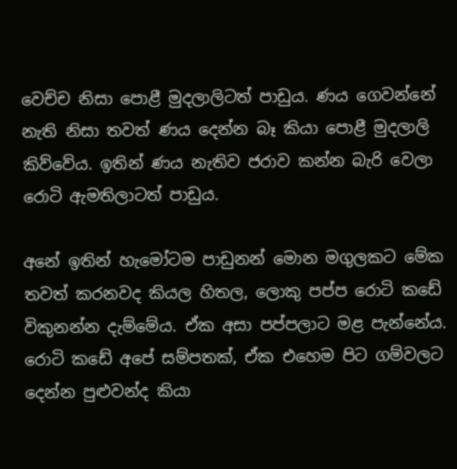වෙච්ච නිසා පොළී මුදලාලිටත් පාඩුය. ණය ගෙවන්නේ නැති නිසා තවත් ණය දෙන්න බෑ කියා පොළී මුදලාලි කිව්වේය. ඉතින් ණය නැතිව ජරාව කන්න බැරි වෙලා රොටි ඇමතිලාටත් පාඩුය.

අනේ ඉතින් හැමෝටම පාඩුනන් මොන මගුලකට මේක තවත් කරනවද කියල හිතල, ලොකු පප්ප රොටි කඩේ විකුනන්න දැම්මේය. ඒක අසා පප්පලාට මළ පැන්නේය. රොටි කඩේ අපේ සම්පතක්, ඒක එහෙම පිට ගම්වලට දෙන්න පුළුවන්ද කියා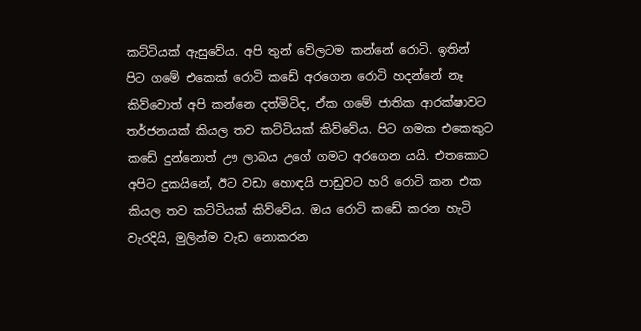කට්ටියක් ඇසුවේය. අපි තුන් වේලටම කන්නේ රොටි. ඉතින් පිට ගමේ එකෙක් රොටි කඩේ අරගෙන රොටි හදන්නේ නෑ කිව්වොත් අපි කන්නෙ දත්මිටිද, ඒක ගමේ ජාතික ආරක්ෂාවට තර්ජනයක් කියල තව කට්ටියක් කිව්වේය. පිට ගමක එකෙකුට කඩේ දුන්නොත් ඌ ලාබය උගේ ගමට අරගෙන යයි. එතකොට අපිට දුකයිනේ, ඊට වඩා හොඳයි පාඩුවට හරි රොටි කන එක කියල තව කට්ටියක් කිව්වේය. ඔය රොටි කඩේ කරන හැටි වැරදියි, මුලින්ම වැඩ නොකරන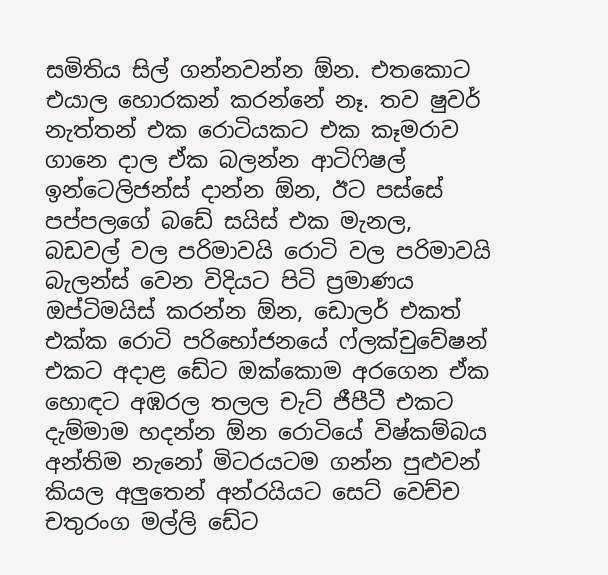සමිතිය සිල් ගන්නවන්න ඕන. එතකොට එයාල හොරකන් කරන්නේ නෑ. තව ෂුවර් නැත්තන් එක රොටියකට එක කෑමරාව ගානෙ දාල ඒක බලන්න ආටිෆිෂල් ඉන්ටෙලිජන්ස් දාන්න ඕන, ඊට පස්සේ පප්පලගේ බඩේ සයිස් එක මැනල, බඩවල් වල පරිමාවයි රොටි වල පරිමාවයි බැලන්ස් වෙන විදියට පිටි ප්‍රමාණය ඔප්ටිමයිස් කරන්න ඕන, ඩොලර් එකත් එක්ක රොටි පරිභෝජනයේ ෆ්ලක්චුවේෂන් එකට අදාළ ඩේට ඔක්කොම අරගෙන ඒක හොඳට අඹරල තලල චැට් ජීපීටී එකට දැම්මාම හදන්න ඕන රොටියේ විෂ්කම්බය අන්තිම නැනෝ මිටරයටම ගන්න පුළුවන් කියල අලුතෙන් අන්රයියට සෙට් වෙච්ච චතුරංග මල්ලි ඩේට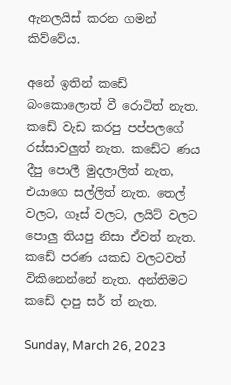ඇනලයිස් කරන ගමන් කිව්වේය.

අනේ ඉතින් කඩේ බංකොලොත් වී රොටිත් නැත. කඩේ වැඩ කරපු පප්පලගේ රස්සාවලුත් නැත. කඩේට ණය දීපු පොලී මුදලාලිත් නැත, එයාගෙ සල්ලිත් නැත. තෙල් වලට, ගෑස් වලට, ලයිට් වලට පොලු තියපු නිසා ඒවත් නැත. කඩේ පරණ යකඩ වලටවත් විකිනෙන්නේ නැත. අන්තිමට කඩේ දාපු සර් ත් නැත.

Sunday, March 26, 2023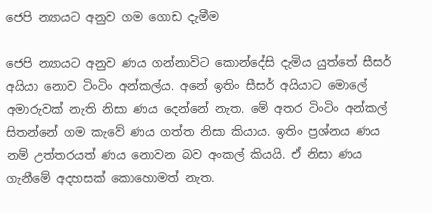ජෙපි න්‍යායට අනුව ගම ගොඩ දැමීම

ජෙපි න්‍යායට අනුව ණය ගන්නාවිට කොන්දේසි දැමිය යුත්තේ සීසර් අයියා නොව ටිංටිං අන්කල්ය. අනේ ඉතිං සීසර් අයියාට මොලේ අමාරුවක් නැති නිසා ණය දෙන්නේ නැත. මේ අතර ටිංටිං අන්කල් සිතන්නේ ගම කැවේ ණය ගත්ත නිසා කියාය. ඉතිං ප්‍රශ්නය ණය නම් උත්තරයත් ණය නොවන බව අංකල් කියයි. ඒ නිසා ණය ගැනීමේ අදහසක් කොහොමත් නැත.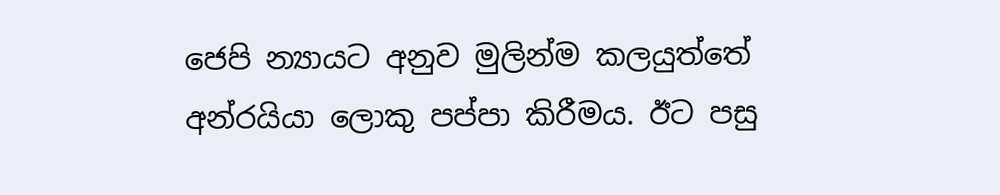ජෙපි න්‍යායට අනුව මුලින්ම කලයුත්තේ අන්රයියා ලොකු පප්පා කිරීමය. ඊට පසු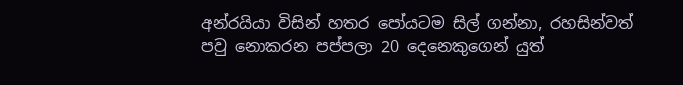අන්රයියා විසින් හතර පෝයටම සිල් ගන්නා, රහසින්වත් පවු නොකරන පප්පලා 20 දෙනෙකුගෙන් යුත්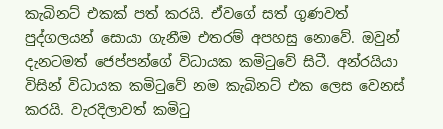කැබිනට් එකක් පත් කරයි. ඒවගේ සත් ගුණවත් පුද්ගලයන් සොයා ගැනීම එතරම් අපහසු නොවේ. ඔවුන් දැනටමත් ජෙප්පන්ගේ විධායක කමිටුවේ සිටී. අන්රයියා විසින් විධායක කමිටුවේ නම කැබිනට් එක ලෙස වෙනස් කරයි. වැරදිලාවත් කමිටු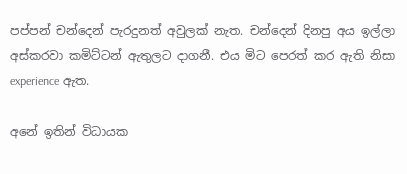පප්පන් චන්දෙන් පැරදුනත් අවුලක් නැත. චන්දෙන් දිනපු අය ඉල්ලා අස්කරවා කමිට්ටන් ඇතුලට දාගනී. එය මිට පෙරත් කර ඇති නිසා experience ඇත.

අනේ ඉතින් විධායක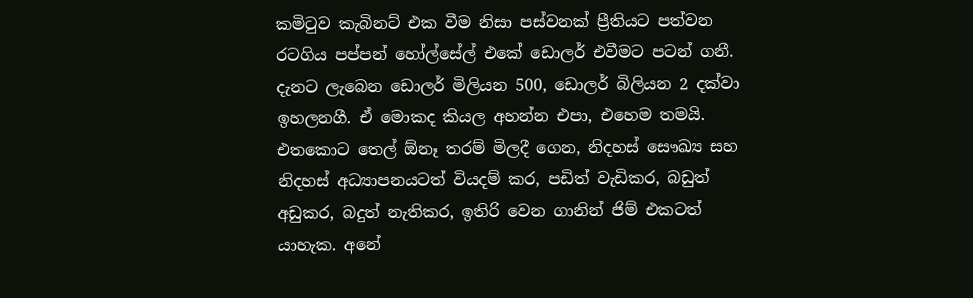කමිටුව කැබිනට් එක වීම නිසා පස්වනක් ප්‍රීතියට පත්වන රටගිය පප්පන් හෝල්සේල් එකේ ඩොලර් එවීමට පටන් ගනී. දැනට ලැබෙන ඩොලර් මිලියන 500, ඩොලර් බිලියන 2 දක්වා ඉහලනගී. ඒ මොකද කියල අහන්න එපා, එහෙම තමයි. එතකොට තෙල් ඕනෑ තරම් මිලදී ගෙන, නිදහස් සෞඛ්‍ය සහ නිදහස් අධ්‍යාපනයටත් වියදම් කර, පඩිත් වැඩිකර, බඩුත් අඩුකර, බදුත් නැතිකර, ඉතිරි වෙන ගානින් ජිම් එකටත් යාහැක. අනේ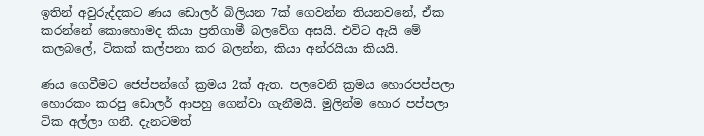ඉතින් අවුරුද්දකට ණය ඩොලර් බිලියන 7ක් ගෙවන්න තියනවනේ, ඒක කරන්නේ කොහොමද කියා ප්‍රතිගාමී බලවේග අසයි. එවිට ඇයි මේ කලබලේ, ටිකක් කල්පනා කර බලන්න, කියා අන්රයියා කියයි.

ණය ගෙවීමට ජෙප්පන්ගේ ක්‍රමය 2ක් ඇත. පලවෙනි ක්‍රමය හොරපප්පලා හොරකං කරපු ඩොලර් ආපහු ගෙන්වා ගැනීමයි. මුලින්ම හොර පප්පලා ටික අල්ලා ගනී. දැනටමත්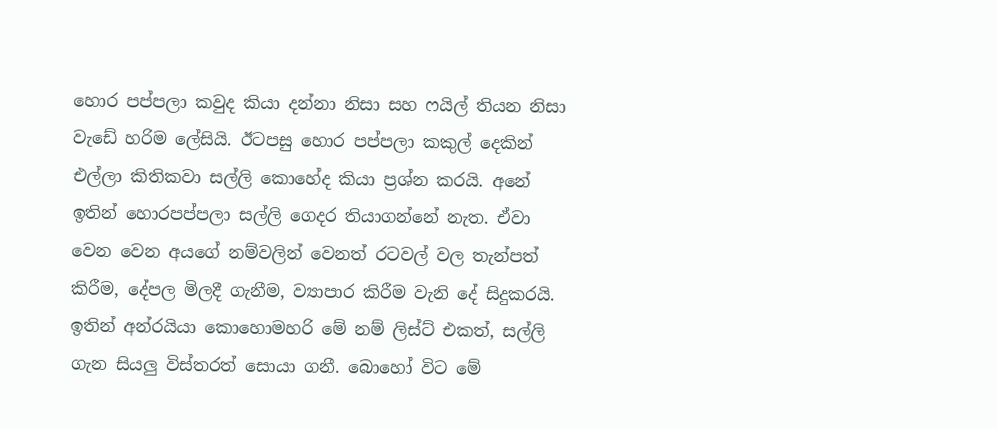හොර පප්පලා කවුද කියා දන්නා නිසා සහ ෆයිල් තියන නිසා වැඩේ හරිම ලේසියි. ඊටපසු හොර පප්පලා කකුල් දෙකින් එල්ලා කිතිකවා සල්ලි කොහේද කියා ප්‍රශ්න කරයි. අනේ ඉතින් හොරපප්පලා සල්ලි ගෙදර තියාගන්නේ නැත. ඒවා වෙන වෙන අයගේ නම්වලින් වෙනත් රටවල් වල තැන්පත් කිරීම, දේපල මිලදී ගැනීම, ව්‍යාපාර කිරීම වැනි දේ සිදුකරයි. ඉතින් අන්රයියා කොහොමහරි මේ නම් ලිස්ට් එකත්, සල්ලි ගැන සියලු විස්තරත් සොයා ගනී. බොහෝ විට මේ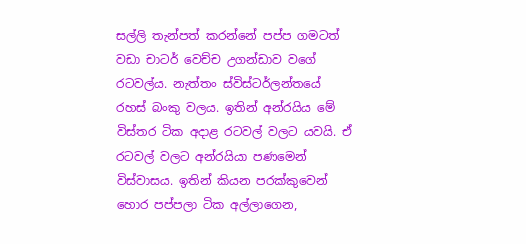සල්ලි තැන්පත් කරන්නේ පප්ප ගමටත් වඩා චාටර් වෙච්ච උගන්ඩාව වගේ රටවල්ය. නැත්තං ස්විස්ටර්ලන්තයේ රහස් බංකු වලය. ඉතින් අන්රයිය මේ විස්තර ටික අදාළ රටවල් වලට යවයි. ඒ රටවල් වලට අන්රයියා පණමෙන් විස්වාසය. ඉතින් කියන පරක්කුවෙන් හොර පප්පලා ටික අල්ලාගෙන,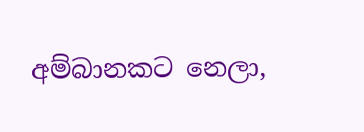අම්බානකට නෙලා,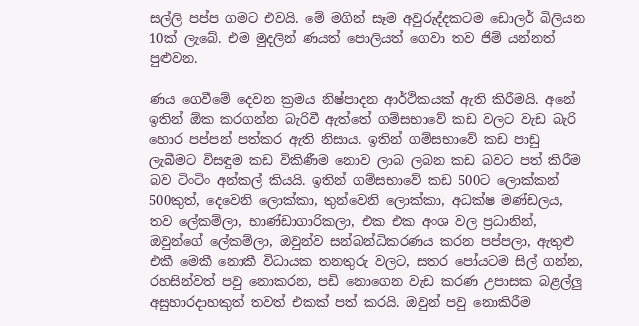සල්ලි පප්ප ගමට එවයි. මේ මගින් සෑම අවුරුද්දකටම ඩොලර් බිලියන 10ක් ලැබේ. එම මුදලින් ණයත් පොලියත් ගෙවා තව ජිම් යන්නත් පුළුවන.

ණය ගෙවීමේ දෙවන ක්‍රමය නිෂ්පාදන ආර්ථිකයක් ඇති කිරීමයි. අනේ ඉතින් ඕක කරගන්න බැරිවී ඇත්තේ ගම්සභාවේ කඩ වලට වැඩ බැරි හොර පප්පන් පත්කර ඇති නිසාය. ඉතින් ගම්සභාවේ කඩ පාඩු ලැබීමට විසඳුම කඩ විකිණීම නොව ලාබ ලබන කඩ බවට පත් කිරීම බව ටිංටිං අන්කල් කියයි. ඉතින් ගම්සභාවේ කඩ 500ට ලොක්කන් 500කුත්, දෙවෙනි ලොක්කා, තුන්වෙනි ලොක්කා, අධක්ෂ මණ්ඩලය, තව ලේකම්ලා, භාණ්ඩාගාරිකලා, එක එක අංශ වල ප්‍රධානින්, ඔවුන්ගේ ලේකම්ලා, ඔවුන්ව සන්බන්ධිකරණය කරන පප්පලා, ඇතුළු එකී මෙකී නොකී විධායක තනතුරු වලට, සතර පෝයටම සිල් ගන්න, රහසින්වත් පවු නොකරන, පඩි නොගෙන වැඩ කරණ උපාසක බළල්ලු අසුහාරදාහකුත් තවත් එකක් පත් කරයි. ඔවුන් පවු නොකිරීම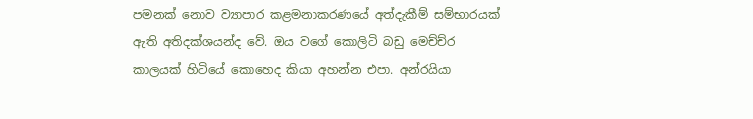පමනක් නොව ව්‍යාපාර කළමනාකරණයේ අත්දැකීම් සම්භාරයක් ඇති අතිදක්ශයන්ද වේ. ඔය වගේ කොලිටි බඩු මෙච්ච්ර කාලයක් හිටියේ කොහෙද කියා අහන්න එපා. අන්රයියා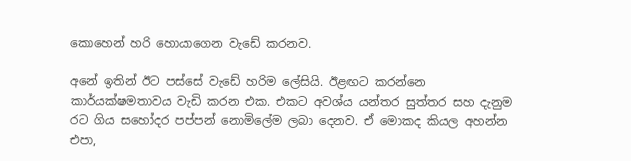කොහෙන් හරි හොයාගෙන වැඩේ කරනව.

අනේ ඉතින් ඊට පස්සේ වැඩේ හරිම ලේසියි. ඊළඟට කරන්නෙ කාර්යක්ෂමතාවය වැඩි කරන එක. එකට අවශ්ය යන්තර සුත්තර සහ දැනුම රට ගිය සහෝදර පප්පන් නොමිලේම ලබා දෙනව. ඒ මොකද කියල අහන්න එපා,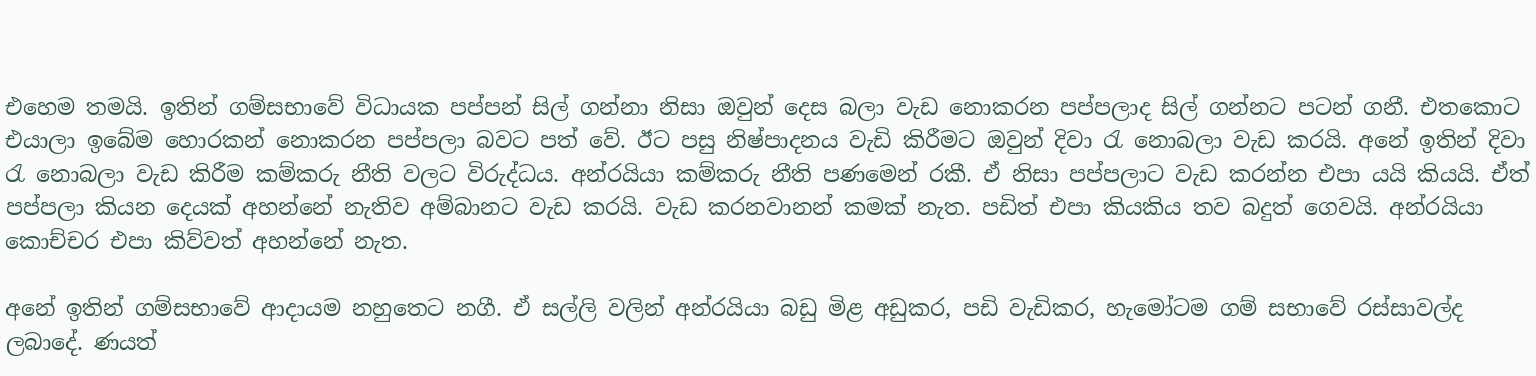එහෙම තමයි. ඉතින් ගම්සභාවේ විධායක පප්පන් සිල් ගන්නා නිසා ඔවුන් දෙස බලා වැඩ නොකරන පප්පලාද සිල් ගන්නට පටන් ගනී. එතකොට එයාලා ඉබේම හොරකන් නොකරන පප්පලා බවට පත් වේ. ඊට පසු නිෂ්පාදනය වැඩි කිරීමට ඔවුන් දිවා රැ නොබලා වැඩ කරයි. අනේ ඉතින් දිවා රැ නොබලා වැඩ කිරීම කම්කරු නීති වලට විරුද්ධය. අන්රයියා කම්කරු නීති පණමෙන් රකී. ඒ නිසා පප්පලාට වැඩ කරන්න එපා යයි කියයි. ඒත් පප්පලා කියන දෙයක් අහන්නේ නැතිව අම්බානට වැඩ කරයි. වැඩ කරනවානන් කමක් නැත. පඩිත් එපා කියකිය තව බදුත් ගෙවයි. අන්රයියා කොච්චර එපා කිව්වත් අහන්නේ නැත.

අනේ ඉතින් ගම්සභාවේ ආදායම නහුතෙට නගී. ඒ සල්ලි වලින් අන්රයියා බඩු මිළ අඩුකර, පඩි වැඩිකර, හැමෝටම ගම් සභාවේ රස්සාවල්ද ලබාදේ. ණයත්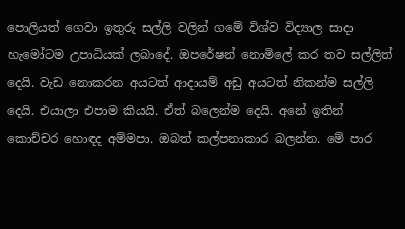පොලියත් ගෙවා ඉතුරු සල්ලි වලින් ගමේ විශ්ව විද්‍යාල සාදා හැමෝටම උපාධියක් ලබාදේ. ඔපරේෂන් නොමිලේ කර තව සල්ලිත් දෙයි. වැඩ නොකරන අයටත් ආදායම් අඩු අයටත් නිකන්ම සල්ලි දෙයි. එයාලා එපාම කියයි. ඒත් බලෙන්ම දෙයි. අනේ ඉතින් කොච්චර හොඳද අම්මපා. ඔබත් කල්පනාකාර බලන්න. මේ පාර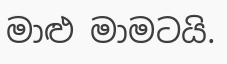මාළු මාමටයි.